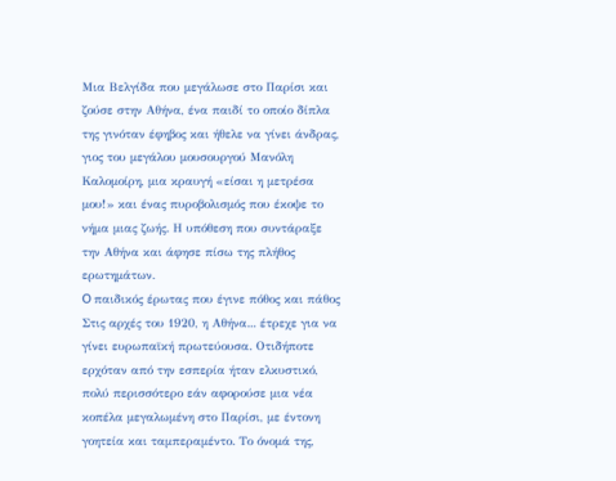Μια Βελγίδα που μεγάλωσε στο Παρίσι και ζούσε στην Αθήνα, ένα παιδί το οποίο δίπλα της γινόταν έφηβος και ήθελε να γίνει άνδρας, γιος του μεγάλου μουσουργού Μανόλη Καλομοίρη, μια κραυγή «είσαι η μετρέσα μου!» και ένας πυροβολισμός που έκοψε το νήμα μιας ζωής. Η υπόθεση που συντάραξε την Αθήνα και άφησε πίσω της πλήθος ερωτημάτων.
O παιδικός έρωτας που έγινε πόθος και πάθος
Στις αρχές του 1920, η Αθήνα... έτρεχε για να γίνει ευρωπαϊκή πρωτεύουσα. Οτιδήποτε ερχόταν από την εσπερία ήταν ελκυστικό, πολύ περισσότερο εάν αφορούσε μια νέα κοπέλα μεγαλωμένη στο Παρίσι, με έντονη γοητεία και ταμπεραμέντο. Το όνομά της,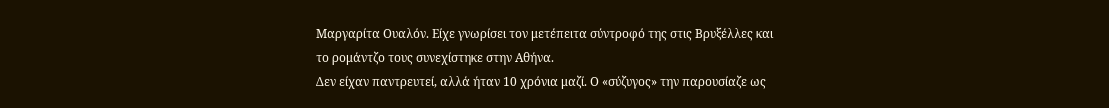Μαργαρίτα Ουαλόν. Είχε γνωρίσει τον μετέπειτα σύντροφό της στις Βρυξέλλες και το ρομάντζο τους συνεχίστηκε στην Αθήνα.
Δεν είχαν παντρευτεί, αλλά ήταν 10 χρόνια μαζί. O «σύζυγος» την παρουσίαζε ως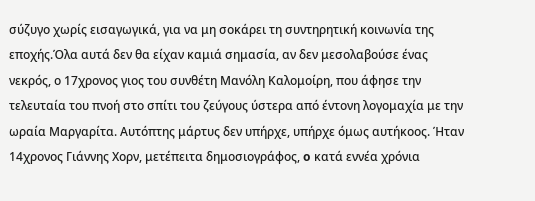σύζυγο χωρίς εισαγωγικά, για να μη σοκάρει τη συντηρητική κοινωνία της εποχής.Όλα αυτά δεν θα είχαν καμιά σημασία, αν δεν μεσολαβούσε ένας νεκρός, ο 17χρονος γιος του συνθέτη Μανόλη Καλομοίρη, που άφησε την τελευταία του πνοή στο σπίτι του ζεύγους ύστερα από έντονη λογομαχία με την ωραία Μαργαρίτα. Αυτόπτης μάρτυς δεν υπήρχε, υπήρχε όμως αυτήκοος. Ήταν 14χρονος Γιάννης Χορν, μετέπειτα δημοσιογράφος, o κατά εννέα χρόνια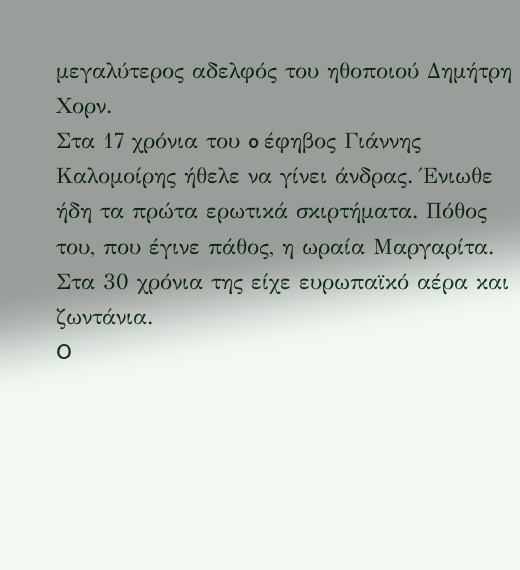μεγαλύτερος αδελφός του ηθοποιού Δημήτρη Χορν.
Στα 17 χρόνια του o έφηβος Γιάννης Καλομοίρης ήθελε να γίνει άνδρας. Ένιωθε ήδη τα πρώτα ερωτικά σκιρτήματα. Πόθος του, που έγινε πάθος, η ωραία Μαργαρίτα. Στα 30 χρόνια της είχε ευρωπαϊκό αέρα και ζωντάνια.
O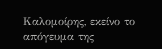Καλομοίρης, εκείνο το απόγευμα της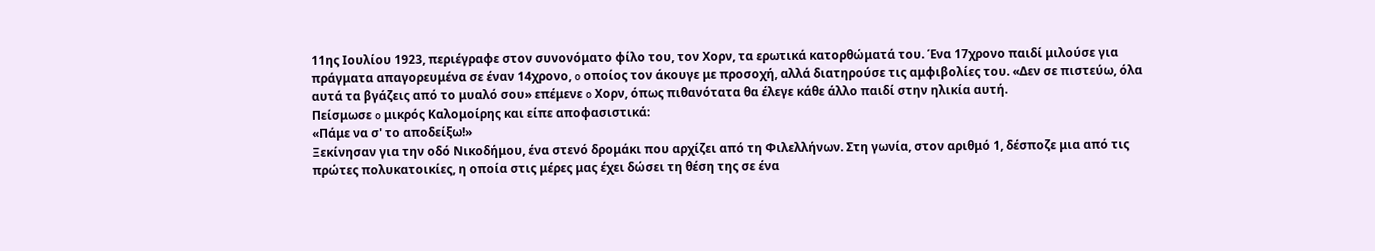11ης Ιουλίου 1923, περιέγραφε στον συνονόματο φίλο του, τον Χορν, τα ερωτικά κατορθώματά του. Ένα 17χρονο παιδί μιλούσε για πράγματα απαγορευμένα σε έναν 14χρονο, o οποίος τον άκουγε με προσοχή, αλλά διατηρούσε τις αμφιβολίες του. «Δεν σε πιστεύω, όλα αυτά τα βγάζεις από το μυαλό σου» επέμενε o Χορν, όπως πιθανότατα θα έλεγε κάθε άλλο παιδί στην ηλικία αυτή.
Πείσμωσε o μικρός Καλομοίρης και είπε αποφασιστικά:
«Πάμε να σ' το αποδείξω!»
Ξεκίνησαν για την οδό Νικοδήμου, ένα στενό δρομάκι που αρχίζει από τη Φιλελλήνων. Στη γωνία, στον αριθμό 1, δέσποζε μια από τις πρώτες πολυκατοικίες, η οποία στις μέρες μας έχει δώσει τη θέση της σε ένα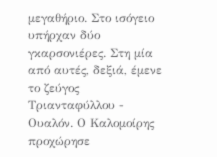μεγαθήριο. Στο ισόγειο υπήρχαν δύο γκαρσονιέρες. Στη μία από αυτές, δεξιά, έμενε το ζεύγος Τριανταφύλλου - Ουαλόν. Ο Καλομοίρης προχώρησε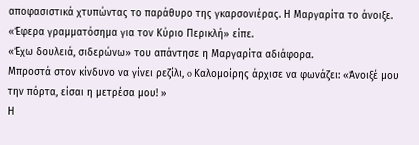αποφασιστικά χτυπώντας το παράθυρο της γκαρσονιέρας. Η Μαργαρίτα το άνοιξε.
«Έφερα γραμματόσημα για τον Κύριο Περικλή» είπε.
«Έχω δουλειά, σιδερώνω» του απάντησε η Μαργαρίτα αδιάφορα.
Μπροστά στον κίνδυνο να γίνει ρεζίλι, o Καλομοίρης άρχισε να φωνάζει: «Άνοιξέ μου την πόρτα, είσαι η μετρέσα μου! »
Η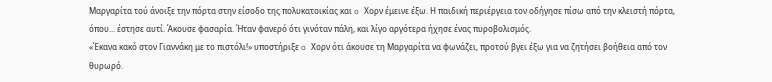Μαργαρίτα τού άνοιξε την πόρτα στην είσοδο της πολυκατοικίας και o Χορν έμεινε έξω. Η παιδική περιέργεια τον οδήγησε πίσω από την κλειστή πόρτα, όπου... έστησε αυτί. Άκουσε φασαρία. Ήταν φανερό ότι γινόταν πάλη, και λίγο αργότερα ήχησε ένας πυροβολισμός.
«Έκανα κακό στον Γιαννάκη με το πιστόλι!» υποστήριξε o Χορν ότι άκουσε τη Μαργαρίτα να φωνάζει, προτού βγει έξω για να ζητήσει βοήθεια από τον θυρωρό.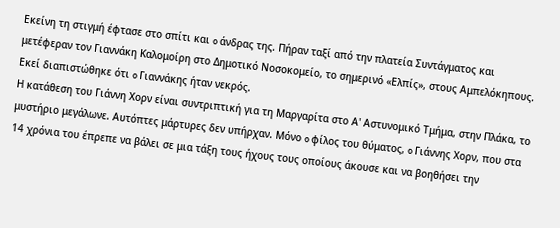Εκείνη τη στιγμή έφτασε στο σπίτι και o άνδρας της. Πήραν ταξί από την πλατεία Συντάγματος και μετέφεραν τον Γιαννάκη Καλομοίρη στο Δημοτικό Νοσοκομείο, το σημερινό «Ελπίς», στους Αμπελόκηπους. Εκεί διαπιστώθηκε ότι o Γιαννάκης ήταν νεκρός.
Η κατάθεση του Γιάννη Χορν είναι συντριπτική για τη Μαργαρίτα στο Α' Αστυνομικό Τμήμα, στην Πλάκα, το μυστήριο μεγάλωνε. Αυτόπτες μάρτυρες δεν υπήρχαν. Μόνο o φίλος του θύματος, o Γιάννης Χορν, που στα 14 χρόνια του έπρεπε να βάλει σε μια τάξη τους ήχους τους οποίους άκουσε και να βοηθήσει την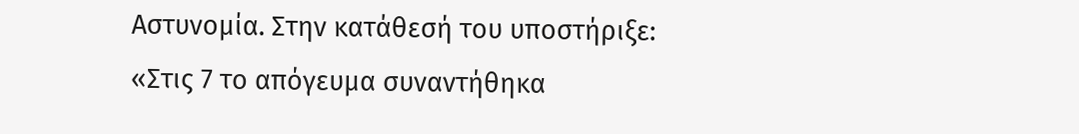Αστυνομία. Στην κατάθεσή του υποστήριξε:
«Στις 7 το απόγευμα συναντήθηκα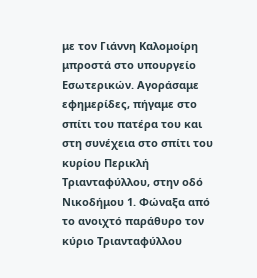με τον Γιάννη Καλομοίρη μπροστά στο υπουργείο Εσωτερικών. Αγοράσαμε εφημερίδες, πήγαμε στο σπίτι του πατέρα του και στη συνέχεια στο σπίτι του κυρίου Περικλή Τριανταφύλλου, στην οδό Νικοδήμου 1. Φώναξα από το ανοιχτό παράθυρο τον κύριο Τριανταφύλλου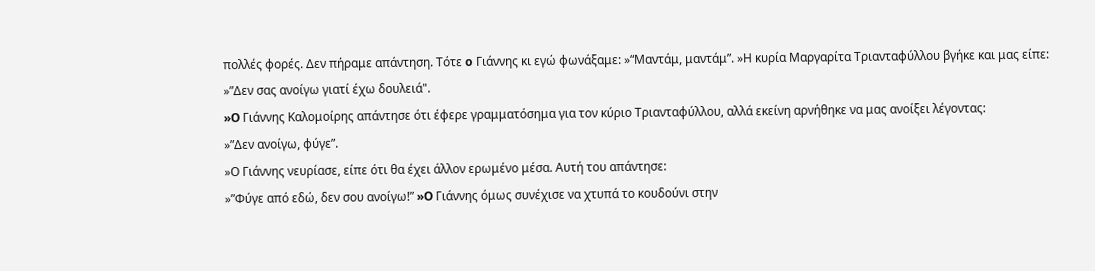πολλές φορές. Δεν πήραμε απάντηση. Τότε o Γιάννης κι εγώ φωνάξαμε: »“Μαντάμ, μαντάμ”. »Η κυρία Μαργαρίτα Τριανταφύλλου βγήκε και μας είπε:
»”Δεν σας ανοίγω γιατί έχω δουλειά".
»O Γιάννης Καλομοίρης απάντησε ότι έφερε γραμματόσημα για τον κύριο Τριανταφύλλου, αλλά εκείνη αρνήθηκε να μας ανοίξει λέγοντας:
»”Δεν ανοίγω, φύγε”.
»Ο Γιάννης νευρίασε, είπε ότι θα έχει άλλον ερωμένο μέσα. Αυτή του απάντησε:
»”Φύγε από εδώ, δεν σου ανοίγω!” »O Γιάννης όμως συνέχισε να χτυπά το κουδούνι στην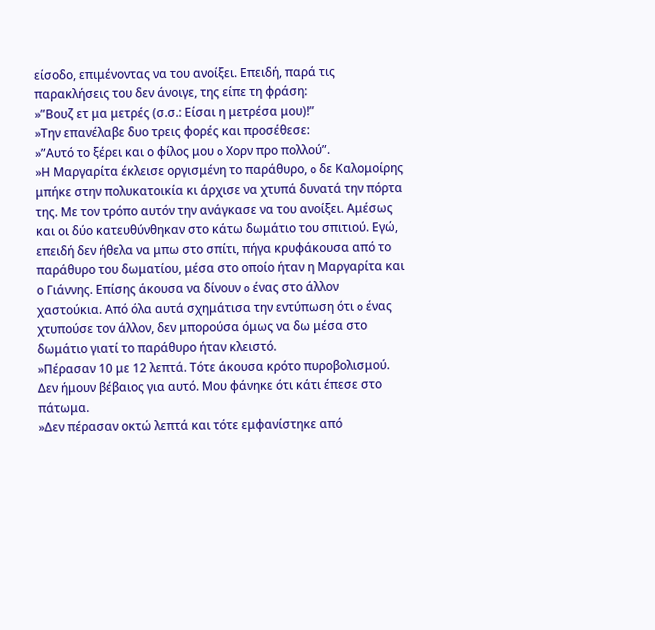είσοδο, επιμένοντας να του ανοίξει. Επειδή, παρά τις παρακλήσεις του δεν άνοιγε, της είπε τη φράση:
»”Βουζ ετ μα μετρές (σ.σ.: Είσαι η μετρέσα μου)!”
»Την επανέλαβε δυο τρεις φορές και προσέθεσε:
»”Αυτό το ξέρει και ο φίλος μου o Χορν προ πολλού”.
»Η Μαργαρίτα έκλεισε οργισμένη το παράθυρο, o δε Καλομοίρης μπήκε στην πολυκατοικία κι άρχισε να χτυπά δυνατά την πόρτα της. Με τον τρόπο αυτόν την ανάγκασε να του ανοίξει. Αμέσως και οι δύο κατευθύνθηκαν στο κάτω δωμάτιο του σπιτιού. Εγώ, επειδή δεν ήθελα να μπω στο σπίτι, πήγα κρυφάκουσα από το παράθυρο του δωματίου, μέσα στο οποίο ήταν η Μαργαρίτα και ο Γιάννης. Επίσης άκουσα να δίνουν o ένας στο άλλον χαστούκια. Από όλα αυτά σχημάτισα την εντύπωση ότι o ένας χτυπούσε τον άλλον, δεν μπορούσα όμως να δω μέσα στο δωμάτιο γιατί το παράθυρο ήταν κλειστό.
»Πέρασαν 10 με 12 λεπτά. Τότε άκουσα κρότο πυροβολισμού. Δεν ήμουν βέβαιος για αυτό. Μου φάνηκε ότι κάτι έπεσε στο πάτωμα.
»Δεν πέρασαν οκτώ λεπτά και τότε εμφανίστηκε από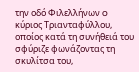την οδό Φιλελλήνων o κύριος Τριανταφύλλου, οποίος κατά τη συνήθειά του σφύριζε φωνάζοντας τη σκυλίτσα του,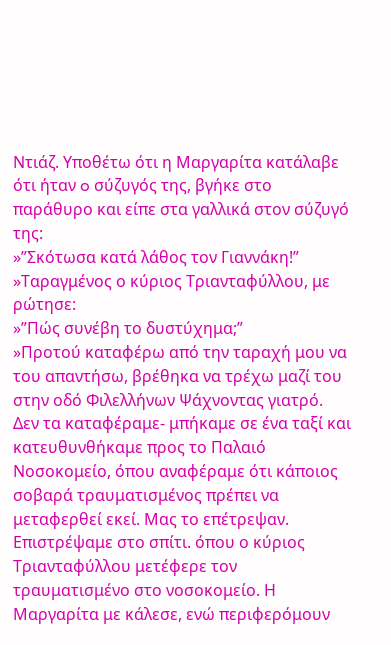Ντιάζ. Υποθέτω ότι η Μαργαρίτα κατάλαβε ότι ήταν o σύζυγός της, βγήκε στο παράθυρο και είπε στα γαλλικά στον σύζυγό της:
»”Σκότωσα κατά λάθος τον Γιαννάκη!”
»Ταραγμένος ο κύριος Τριανταφύλλου, με ρώτησε:
»”Πώς συνέβη το δυστύχημα;”
»Προτού καταφέρω από την ταραχή μου να του απαντήσω, βρέθηκα να τρέχω μαζί του στην οδό Φιλελλήνων Ψάχνοντας γιατρό. Δεν τα καταφέραμε- μπήκαμε σε ένα ταξί και κατευθυνθήκαμε προς το Παλαιό Νοσοκομείο, όπου αναφέραμε ότι κάποιος σοβαρά τραυματισμένος πρέπει να μεταφερθεί εκεί. Μας το επέτρεψαν. Επιστρέψαμε στο σπίτι. όπου ο κύριος Τριανταφύλλου μετέφερε τον τραυματισμένο στο νοσοκομείο. Η Μαργαρίτα με κάλεσε, ενώ περιφερόμουν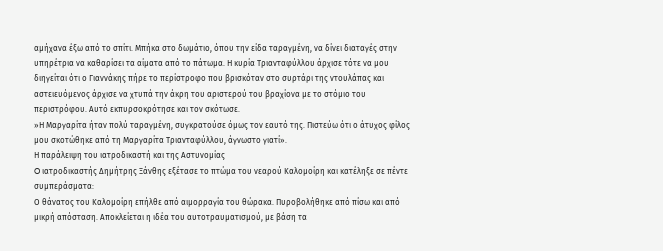αμήχανα έξω από το σπίτι. Μπήκα στο δωμάτιο, όπου την είδα ταραγμένη, να δίνει διαταγές στην υπηρέτρια να καθαρίσει τα αίματα από το πάτωμα. Η κυρία Τριανταφύλλου άρχισε τότε να μου διηγείται ότι ο Γιαννάκης πήρε το περίστροφο που βρισκόταν στο συρτάρι της ντουλάπας και αστειευόμενος άρχισε να χτυπά την άκρη του αριστερού του βραχίονα με το στόμιο του περιστρόφου. Αυτό εκπυρσοκρότησε και τον σκότωσε.
»Η Μαργαρίτα ήταν πολύ ταραγμένη, συγκρατούσε όμως τον εαυτό της. Πιστεύω ότι ο άτυχος φίλος μου σκοτώθηκε από τη Μαργαρίτα Τριανταφύλλου, άγνωστο γιατί».
Η παράλειψη του ιατροδικαστή και της Αστυνομίας
O ιατροδικαστής Δημήτρης Ξάνθης εξέτασε το πτώμα του νεαρού Καλομοίρη και κατέληξε σε πέντε συμπεράσματα:
Ο θάνατος του Καλομοίρη επήλθε από αιμορραγία του θώρακα. Πυροβολήθηκε από πίσω και από μικρή απόσταση. Αποκλείεται η ιδέα του αυτοτραυματισμού, με βάση τα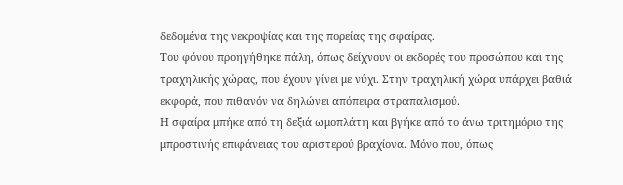δεδομένα της νεκροψίας και της πορείας της σφαίρας.
Του φόνου προηγήθηκε πάλη, όπως δείχνουν οι εκδορές του προσώπου και της τραχηλικής χώρας, που έχουν γίνει με νύχι. Στην τραχηλική χώρα υπάρχει βαθιά εκφορά, που πιθανόν να δηλώνει απόπειρα στραπαλισμού.
Η σφαίρα μπήκε από τη δεξιά ωμοπλάτη και βγήκε από το άνω τριτημόριο της μπροστινής επιφάνειας του αριστερού βραχίονα. Μόνο που, όπως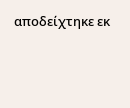αποδείχτηκε εκ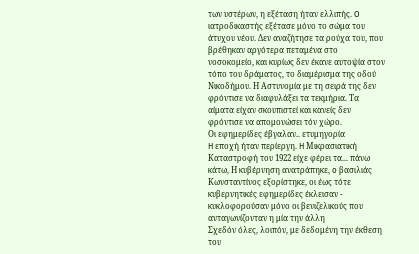των υστέρων, η εξέταση ήταν ελλιπής. O ιατροδικαστής εξέτασε μόνο το σώμα του άτυχου νέου. Δεν αναζήτησε τα ρούχα του, που βρέθηκαν αργότερα πεταμένα στο νοσοκομείο, και κυρίως δεν έκανε αυτοψία στον τόπο του δράματος, το διαμέρισμα της οδού Νικοδήμου. Η Αστυνομία με τη σειρά της δεν φρόντισε να διαφυλάξει τα τεκμήρια. Τα αίματα είχαν σκουπιστεί και κανείς δεν φρόντισε να απομονώσει τόν χώρο.
Οι εφημερίδες έβγαλαν.. ετυμηγορία
H εποχή ήταν περίεργη. H Μικρασιατική Καταστροφή του 1922 είχε φέρει τα... πάνω κάτω, Η κυβέρνηση ανατράπηκε, o βασιλιάς Κωνσταντίνος εξορίστηκε, οι έως τότε κυβερνητικές εφημερίδες έκλεισαν - κυκλοφορούσαν μόνο οι βενιζελικούς που ανταγωνίζονταν η μία την άλλη
Σχεδόν όλες, λοιπόν, με δεδομένη την έκθεση του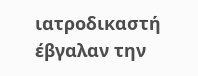ιατροδικαστή έβγαλαν την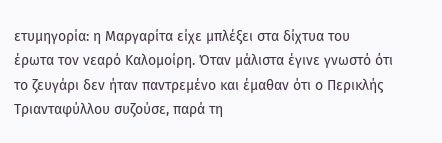ετυμηγορία: η Μαργαρίτα είχε μπλέξει στα δίχτυα του έρωτα τον νεαρό Καλομοίρη. Όταν μάλιστα έγινε γνωστό ότι το ζευγάρι δεν ήταν παντρεμένο και έμαθαν ότι ο Περικλής Τριανταφύλλου συζούσε, παρά τη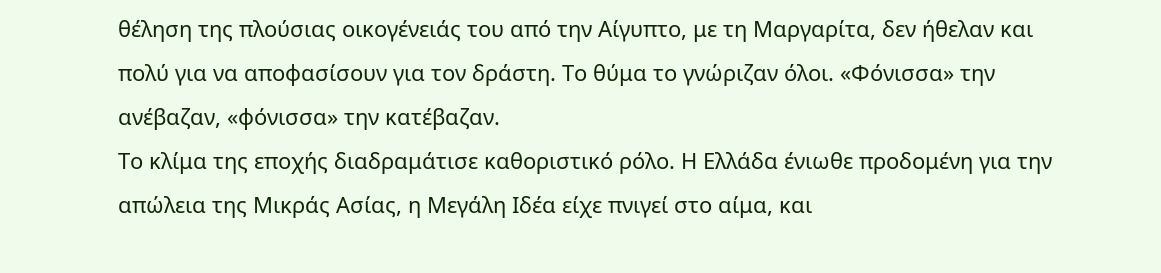θέληση της πλούσιας οικογένειάς του από την Αίγυπτο, με τη Μαργαρίτα, δεν ήθελαν και πολύ για να αποφασίσουν για τον δράστη. Το θύμα το γνώριζαν όλοι. «Φόνισσα» την ανέβαζαν, «φόνισσα» την κατέβαζαν.
Το κλίμα της εποχής διαδραμάτισε καθοριστικό ρόλο. Η Ελλάδα ένιωθε προδομένη για την απώλεια της Μικράς Ασίας, η Μεγάλη Ιδέα είχε πνιγεί στο αίμα, και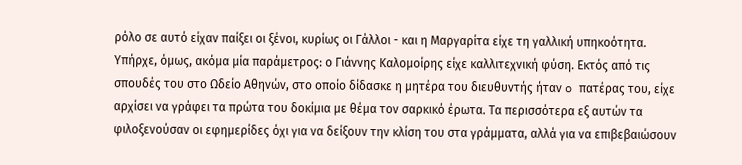ρόλο σε αυτό είχαν παίξει οι ξένοι, κυρίως οι Γάλλοι - και η Μαργαρίτα είχε τη γαλλική υπηκοότητα.
Υπήρχε, όμως, ακόμα μία παράμετρος: ο Γιάννης Καλομοίρης είχε καλλιτεχνική φύση. Εκτός από τις σπουδές του στο Ωδείο Αθηνών, στο οποίο δίδασκε η μητέρα του διευθυντής ήταν o πατέρας του, είχε αρχίσει να γράφει τα πρώτα του δοκίμια με θέμα τον σαρκικό έρωτα. Τα περισσότερα εξ αυτών τα φιλοξενούσαν οι εφημερίδες όχι για να δείξουν την κλίση του στα γράμματα, αλλά για να επιβεβαιώσουν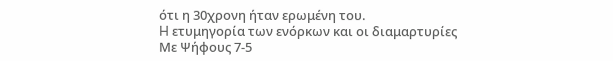ότι η 30χρονη ήταν ερωμένη του.
H ετυμηγορία των ενόρκων και οι διαμαρτυρίες
Με Ψήφους 7-5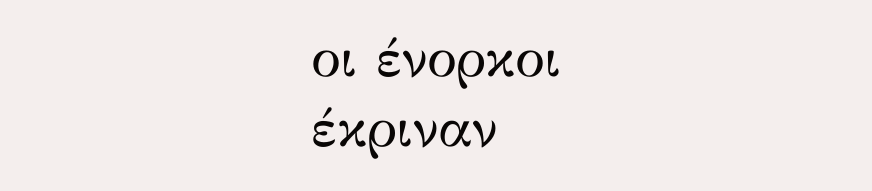οι ένορκοι έκριναν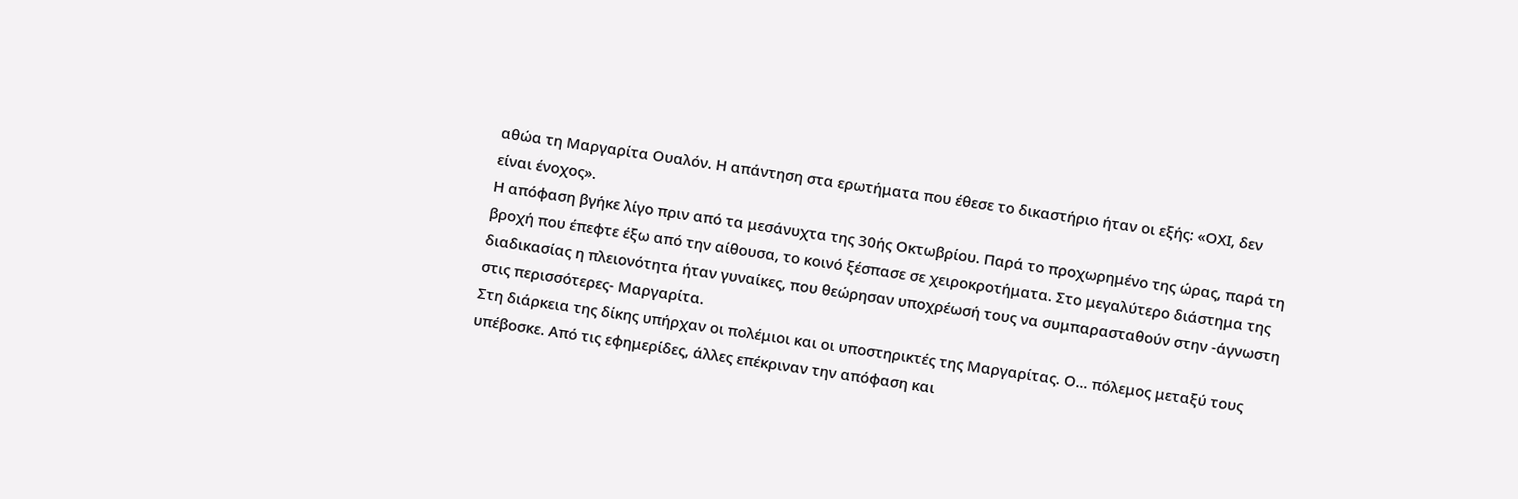αθώα τη Μαργαρίτα Ουαλόν. Η απάντηση στα ερωτήματα που έθεσε το δικαστήριο ήταν οι εξής: «ΟΧΙ, δεν είναι ένοχος».
Η απόφαση βγήκε λίγο πριν από τα μεσάνυχτα της 30ής Οκτωβρίου. Παρά το προχωρημένο της ώρας, παρά τη βροχή που έπεφτε έξω από την αίθουσα, το κοινό ξέσπασε σε χειροκροτήματα. Στο μεγαλύτερο διάστημα της διαδικασίας η πλειονότητα ήταν γυναίκες, που θεώρησαν υποχρέωσή τους να συμπαρασταθούν στην -άγνωστη στις περισσότερες- Μαργαρίτα.
Στη διάρκεια της δίκης υπήρχαν οι πολέμιοι και οι υποστηρικτές της Μαργαρίτας. Ο... πόλεμος μεταξύ τους υπέβοσκε. Από τις εφημερίδες, άλλες επέκριναν την απόφαση και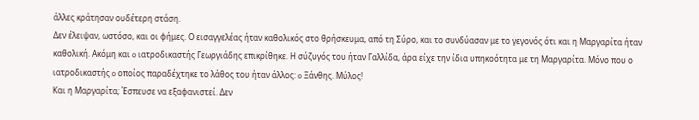άλλες κράτησαν ουδέτερη στάση.
Δεν έλειψαν, ωστόσο, και οι φήμες. Ο εισαγγελέας ήταν καθολικός στο θρήσκευμα, από τη Σύρο, και το συνδύασαν με το γεγονός ότι και η Μαργαρίτα ήταν καθολική. Ακόμη και o ιατροδικαστής Γεωργιάδης επικρίθηκε. Η σύζυγός του ήταν Γαλλίδα, άρα είχε την ίδια υπηκοότητα με τη Μαργαρίτα. Μόνο που ο ιατροδικαστής o οποίος παραδέχτηκε το λάθος του ήταν άλλος: o Ξάνθης. Μύλος!
Και η Μαργαρίτα; Έσπευσε να εξαφανιστεί. Δεν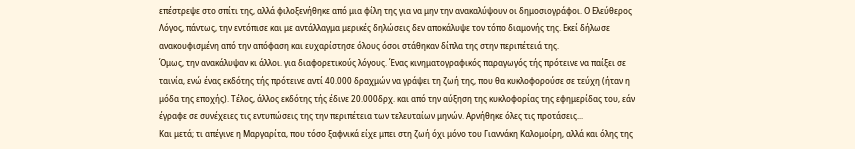επέστρεψε στο σπίτι της, αλλά φιλοξενήθηκε από μια φίλη της για να μην την ανακαλύψουν οι δημοσιογράφοι. Ο Ελεύθερος Λόγος, πάντως, την εντόπισε και με αντάλλαγμα μερικές δηλώσεις δεν αποκάλυψε τον τόπο διαμονής της. Εκεί δήλωσε ανακουφισμένη από την απόφαση και ευχαρίστησε όλους όσοι στάθηκαν δίπλα της στην περιπέτειά της.
Όμως, την ανακάλυψαν κι άλλοι. για διαφορετικούς λόγους. Ένας κινηματογραφικός παραγωγός τής πρότεινε να παίξει σε ταινία, ενώ ένας εκδότης τής πρότεινε αντί 40.000 δραχμών να γράψει τη ζωή της, που θα κυκλοφορούσε σε τεύχη (ήταν η μόδα της εποχής). Τέλος, άλλος εκδότης τής έδινε 20.000δρχ. και από την αύξηση της κυκλοφορίας της εφημερίδας του, εάν έγραφε σε συνέχειες τις εντυπώσεις της την περιπέτεια των τελευταίων μηνών. Αρνήθηκε όλες τις προτάσεις...
Και μετά; τι απέγινε η Μαργαρίτα, που τόσο ξαφνικά είχε μπει στη ζωή όχι μόνο του Γιαννάκη Καλομοίρη, αλλά και όλης της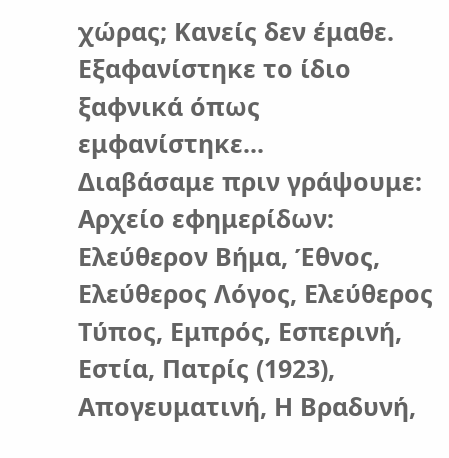χώρας; Κανείς δεν έμαθε. Εξαφανίστηκε το ίδιο ξαφνικά όπως εμφανίστηκε...
Διαβάσαμε πριν γράψουμε:
Αρχείο εφημερίδων: Ελεύθερον Βήμα, Έθνος, Ελεύθερος Λόγος, Ελεύθερος Τύπος, Εμπρός, Εσπερινή, Εστία, Πατρίς (1923), Απογευματινή, Η Βραδυνή,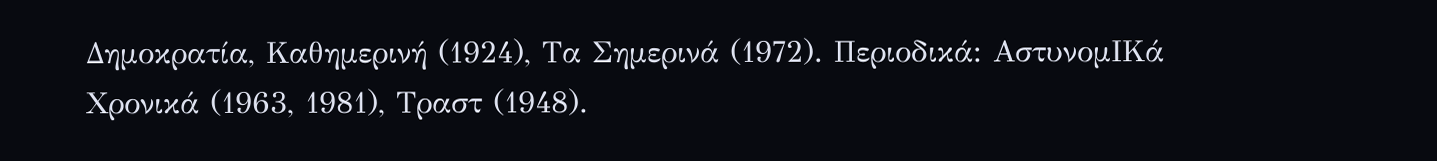Δημοκρατία, Καθημερινή (1924), Τα Σημερινά (1972). Περιοδικά: ΑστυνομΙΚά Χρονικά (1963, 1981), Τραστ (1948).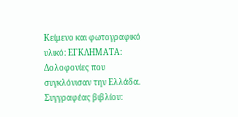Κείμενο και φωτογραφικό υλικό: ΕΓΚΛΗΜΑΤΑ: Δολοφονίες που συγκλόνισαν την Ελλάδα. Συγγραφέας βιβλίου: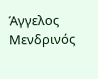Άγγελος Μενδρινός